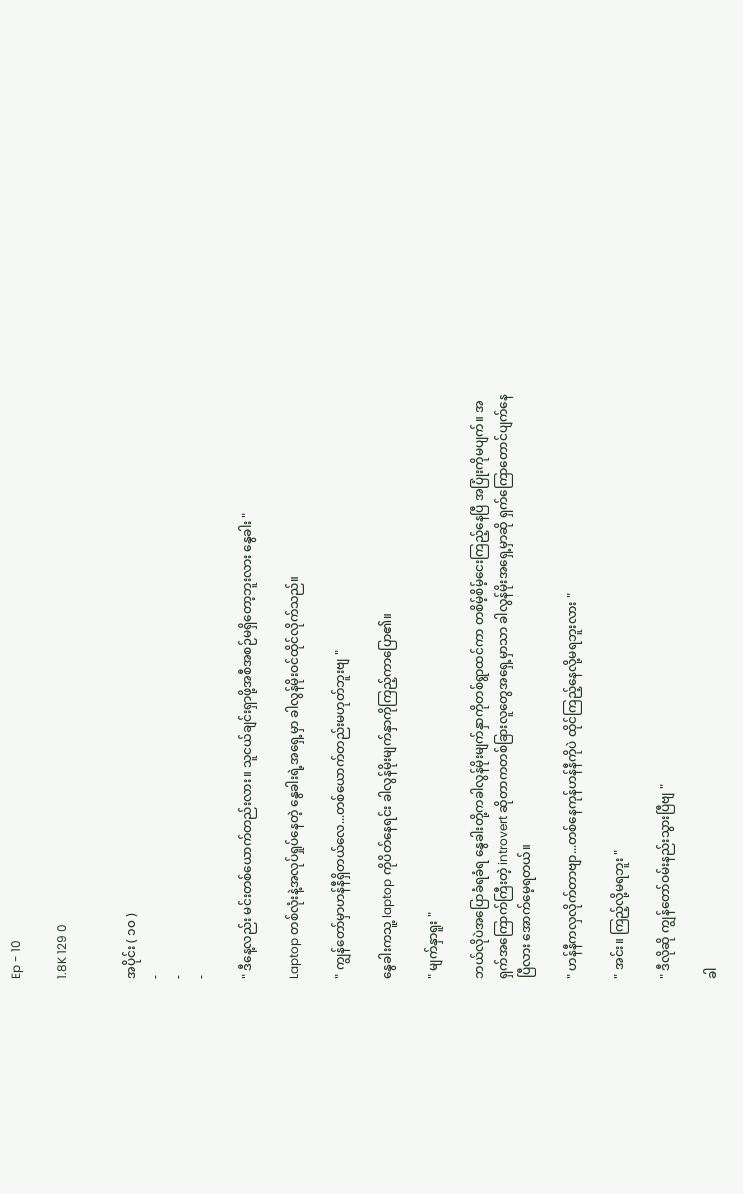Ep - 10

1.8K 129 0


အပိုင်း ( ၁၀ )
-
-
-

" ဒီနေ့လည်း မင်းတစ်ယောက်တည်းလား။ သူငယ်ချင်းရှာဖို့အစီအစဉ်မရှိတော့ဘူးလား နွေခါး "

Laptop တစ်လုံးနဲ့အလုပ်ရှုပ်နေတဲ့ နွေခါးရဲ့အရှေ့မှာ ခါလွန်မိုးဝင်ထိုင်လိုက်သည်။

" ကျွန်တော်မှာဟန်နီရှိတယ်လေ...တစ်ယောက်တည်းမဟုတ်ဘူးဗျ "

နွေခါးကသူ့ laptop ကိုပိတ်နေရင်း ခါလွန်မိုးမျက်နှာကိုကြည့်ကာပြော၏။

" မျက်နှာရူး "

ဘယ်လိုပဲအပြောခံရခံရ နွေခါးတို့ကခါလွန်မိုးမျက်နှာကိုတစ်ရွာထင်ကာ တစိမ့်စိမ့်ငေးကြည့်နေပြီ အပြုံးကိုမပျက်။ အရှက်အကြောက်ကြီးတဲ့ introvert ဆိုတာကတစ်ခြားလူတွေအရှေ့မှာသာ ခါလွန်မိုးအရှေ့မှာဆို ရှက်ကြောတောင်ပျက်နေပြီလား အောက်မေ့ရတယ်။

" ဟန်နီကလှလိုက်တာဗျာ...တစ်နေကုန်ဟန်နီကိုပဲ ထိုင်ကြည့်နေလို့မရဘူးလား "

" အင်း။ ကြည့်လို့မရဘူး "

" ဒီလိုဆို ကျွန်တော်ဝမ်းနည်းသွားပြီဗျ "

ခါ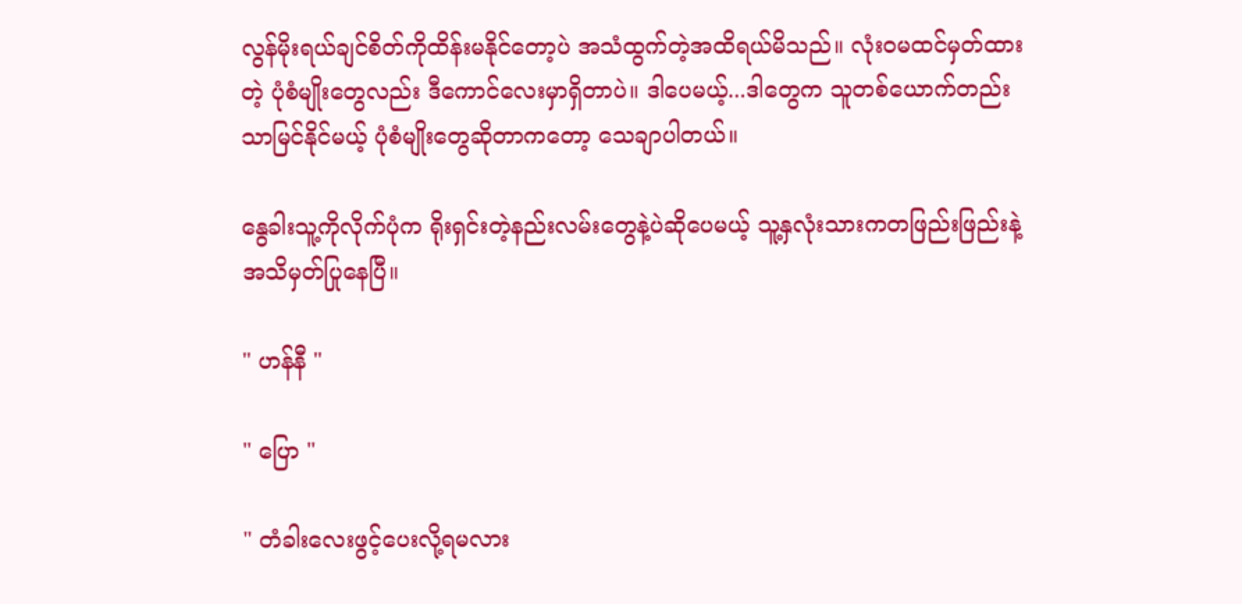လွန်မိုးရယ်ချင်စိတ်ကိုထိန်းမနိုင်တော့ပဲ အသံထွက်တဲ့အထိရယ်မိသည်။ လုံးဝမထင်မှတ်ထားတဲ့ ပုံစံမျိုးတွေလည်း ဒီကောင်လေးမှာရှိတာပဲ။ ဒါပေမယ့်...ဒါတွေက သူတစ်ယောက်တည်းသာမြင်နိုင်မယ့် ပုံစံမျိုးတွေဆိုတာကတော့ သေချာပါတယ်။

နွေခါးသူ့ကိုလိုက်ပုံက ရိုးရှင်းတဲ့နည်းလမ်းတွေနဲ့ပဲဆိုပေမယ့် သူ့နှလုံးသားကတဖြည်းဖြည်းနဲ့ အသိမှတ်ပြုနေပြီ။

" ဟန်နီ "

" ပြော "

" တံခါးလေးဖွင့်ပေးလို့ရမလား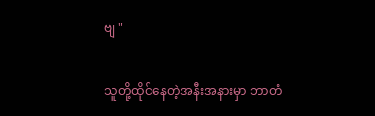ဗျ "

သူတို့ထိုင်နေတဲ့အနီးအနားမှာ ဘာတံ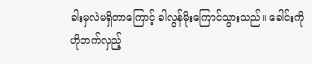ခါးမှလဲမရှိတာကြောင့် ခါလွန်မိုးကြောင်သွားသည်။ ခေါင်းကိုဟိုဘက်လှည့်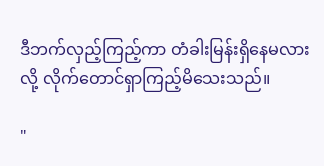ဒီဘက်လှည့်ကြည့်ကာ တံခါးမြန်းရှိနေမလားလို့ လိုက်တောင်ရှာကြည့်မိသေးသည်။

"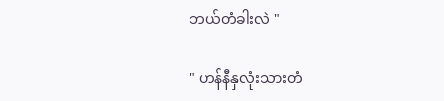ဘယ်တံခါးလဲ "

" ဟန်နီနှလုံးသားတံ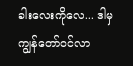ခါးလေးကိုလေ... ဒါမှကျွန်တော်ဝင်လာ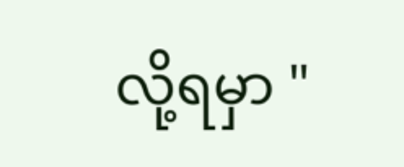လို့ရမှာ "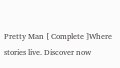Pretty Man [ Complete ]Where stories live. Discover now